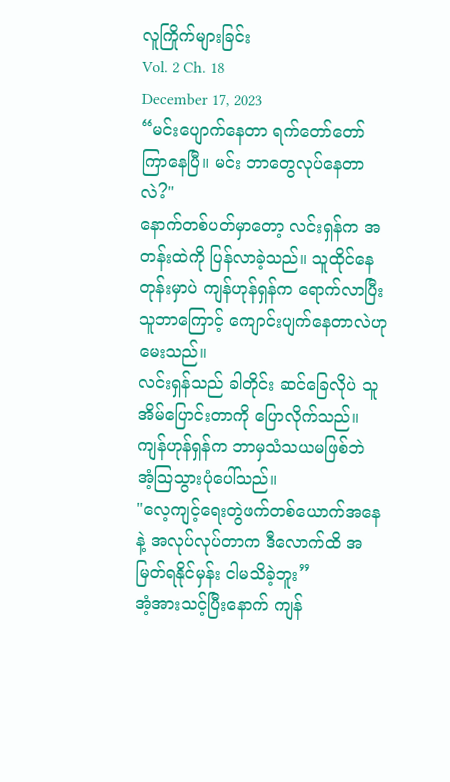လူကြိုက်များခြင်း
Vol. 2 Ch. 18
December 17, 2023
“မင်းပျောက်နေတာ ရက်တော်တော်ကြာနေပြီ။ မင်း ဘာတွေလုပ်နေတာလဲ?"
နောက်တစ်ပတ်မှာတော့ လင်းရှန်က အတန်းထဲကို ပြန်လာခဲ့သည်။ သူထိုင်နေတုန်းမှာပဲ ကျန်ဟုန်ရှန်က ရောက်လာပြီး သူဘာကြောင့် ကျောင်းပျက်နေတာလဲဟု မေးသည်။
လင်းရှန်သည် ခါတိုင်း ဆင်ခြေလိုပဲ သူအိမ်ပြောင်းတာကို ပြောလိုက်သည်။
ကျန်ဟုန်ရှန်က ဘာမှသံသယမဖြစ်ဘဲ
အံ့သြသွားပုံပေါ်သည်။
"လေ့ကျင့်ရေးတွဲဖက်တစ်ယောက်အနေနဲ့ အလုပ်လုပ်တာက ဒီလောက်ထိ အမြတ်ရနိုင်မှန်း ငါမသိခဲ့ဘူး”
အံ့အားသင့်ပြီးနောက် ကျန်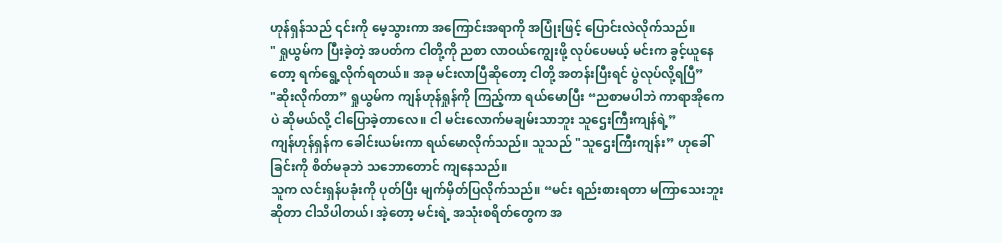ဟုန်ရှန်သည် ၎င်းကို မေ့သွားကာ အကြောင်းအရာကို အပြုံးဖြင့် ပြောင်းလဲလိုက်သည်။
" ရှုယွမ်က ပြီးခဲ့တဲ့ အပတ်က ငါတို့ကို ညစာ လာဝယ်ကျွေးဖို့ လုပ်ပေမယ့် မင်းက ခွင့်ယူနေတော့ ရက်ရွေ့လိုက်ရတယ်။ အခု မင်းလာပြီဆိုတော့ ငါတို့ အတန်းပြီးရင် ပွဲလုပ်လို့ရပြီ”
"ဆိုးလိုက်တာ” ရှုယွမ်က ကျန်ဟုန်ရှုန်ကို ကြည့်ကာ ရယ်မောပြီး “ညစာမပါဘဲ ကာရာအိုကေပဲ ဆိုမယ်လို့ ငါပြောခဲ့တာလေ။ ငါ မင်းလောက်မချမ်းသာဘူး သူဌေးကြီးကျန်ရဲ့”
ကျန်ဟုန်ရှန်က ခေါင်းယမ်းကာ ရယ်မောလိုက်သည်။ သူသည် "သူဌေးကြီးကျန်း” ဟုခေါ်ခြင်းကို စိတ်မခုဘဲ သဘောတောင် ကျနေသည်။
သူက လင်းရှန်ပခုံးကို ပုတ်ပြီး မျက်မှိတ်ပြလိုက်သည်။ “မင်း ရည်းစားရတာ မကြာသေးဘူးဆိုတာ ငါသိပါတယ်၊ အဲ့တော့ မင်းရဲ့ အသုံးစရိတ်တွေက အ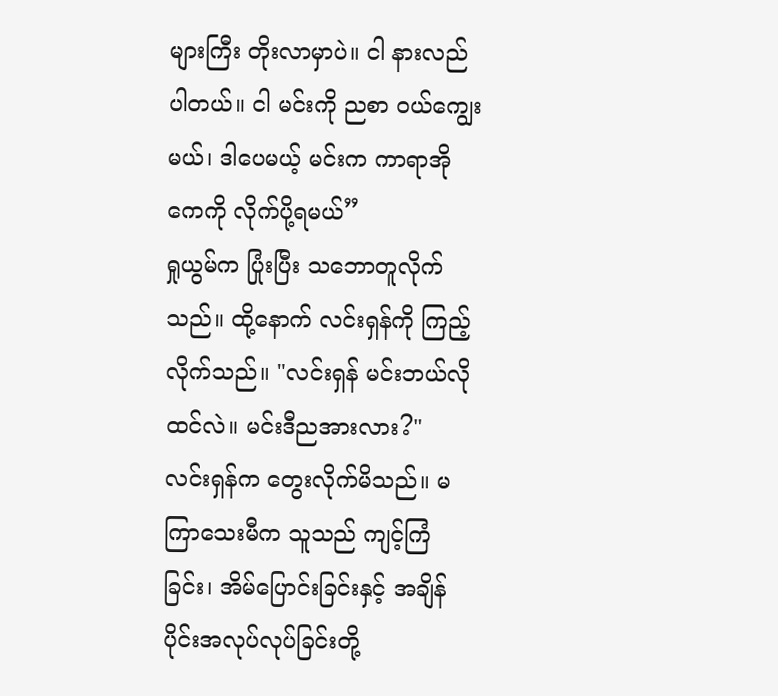များကြီး တိုးလာမှာပဲ။ ငါ နားလည်ပါတယ်။ ငါ မင်းကို ညစာ ဝယ်ကျွေးမယ်၊ ဒါပေမယ့် မင်းက ကာရာအိုကေကို လိုက်ပို့ရမယ်”
ရှုယွမ်က ပြုံးပြီး သဘောတူလိုက်သည်။ ထို့နောက် လင်းရှန်ကို ကြည့်
လိုက်သည်။ "လင်းရှန် မင်းဘယ်လိုထင်လဲ။ မင်းဒီညအားလား?"
လင်းရှန်က တွေးလိုက်မိသည်။ မကြာသေးမီက သူသည် ကျင့်ကြံခြင်း၊ အိမ်ပြောင်းခြင်းနှင့် အချိန်ပိုင်းအလုပ်လုပ်ခြင်းတို့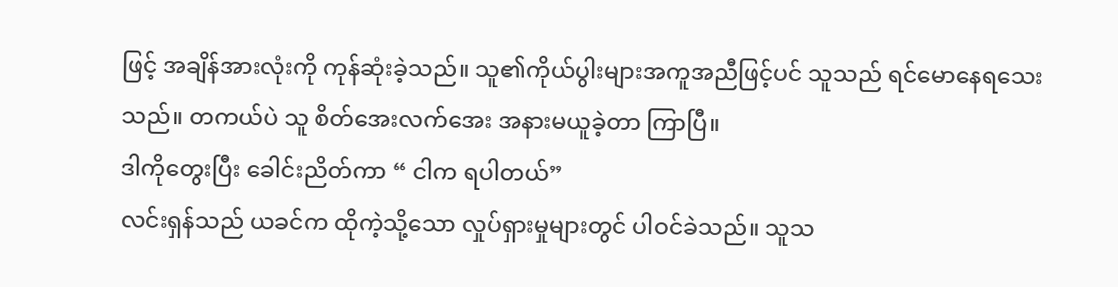ဖြင့် အချိန်အားလုံးကို ကုန်ဆုံးခဲ့သည်။ သူ၏ကိုယ်ပွါးများအကူအညီဖြင့်ပင် သူသည် ရင်မောနေရသေးသည်။ တကယ်ပဲ သူ စိတ်အေးလက်အေး အနားမယူခဲ့တာ ကြာပြီ။
ဒါကိုတွေးပြီး ခေါင်းညိတ်ကာ “ ငါက ရပါတယ်”
လင်းရှန်သည် ယခင်က ထိုကဲ့သို့သော လှုပ်ရှားမှုများတွင် ပါဝင်ခဲသည်။ သူသ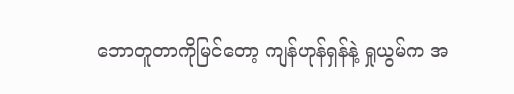ဘောတူတာကိုမြင်တော့ ကျန်ဟုန်ရှန်နဲ့ ရှုယွမ်က အ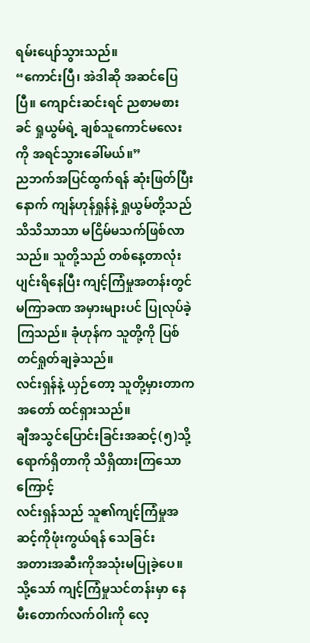ရမ်းပျော်သွားသည်။
“ကောင်းပြီ၊ အဲဒါဆို အဆင်ပြေပြီ။ ကျောင်းဆင်းရင် ညစာမစားခင် ရှုယွမ်ရဲ့ ချစ်သူကောင်မလေးကို အရင်သွားခေါ်မယ်။”
ညဘက်အပြင်ထွက်ရန် ဆုံးဖြတ်ပြီးနောက် ကျန်ဟုန်ရှုန်နဲ့ ရှုယွမ်တို့သည် သိသိသာသာ မငြိမ်မသက်ဖြစ်လာသည်။ သူတို့သည် တစ်နေ့တာလုံး ပျင်းရိနေပြီး ကျင့်ကြံမှုအတန်းတွင် မကြာခဏ အမှားများပင် ပြုလုပ်ခဲ့ကြသည်။ ခုံဟုန်က သူတို့ကို ပြစ်တင်ရှုတ်ချခဲ့သည်။
လင်းရှန်နဲ့ ယှဉ်တော့ သူတို့မှားတာကအတော် ထင်ရှားသည်။
ချီအသွင်ပြောင်းခြင်းအဆင့်(၅)သို့ရောက်ရှိတာကို သိရှိထားကြသောကြောင့်
လင်းရှန်သည် သူ၏ကျင့်ကြံမှုအဆင့်ကိုဖုံးကွယ်ရန် သေခြင်း
အတားအဆီးကိုအသုံးမပြုခဲ့ပေ။
သို့သော် ကျင့်ကြံမှုသင်တန်းမှာ နေမီးတောက်လက်ဝါးကို လေ့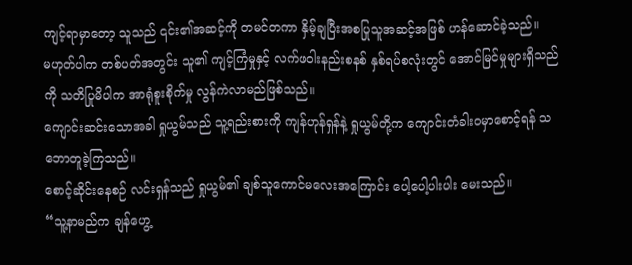ကျင့်ရာမှာတော့ သူသည် ၎င်း၏အဆင့်ကို တမင်တကာ နှိမ့်ချပြီးအစပြုသူအဆင့်အဖြစ် ဟန်ဆောင်ခဲ့သည်။
မဟုတ်ပါက တစ်ပတ်အတွင်း သူ၏ ကျင့်ကြံမှုနှင့် လက်ဖဝါးနည်းစနစ် နှစ်ရပ်စလုံးတွင် အောင်မြင်မှုများရှိသည်ကို သတိပြုမိပါက အာရုံစူးစိုက်မှု လွန်ကဲလာမည်ဖြစ်သည်။
ကျောင်းဆင်းသောအခါ ရှုယွမ်သည် သူ့ရည်းစားကို ကျန်ဟုန်ရှန်နဲ့ ရှုယွမ်တို့က ကျောင်းတံခါးဝမှာစောင့်ရန် သဘောတူခဲ့ကြသည်။
စောင့်ဆိုင်းနေစဉ် လင်းရှန်သည် ရှုယွမ်၏ ချစ်သူကောင်မလေးအကြောင်း ပေါ့ပေါ့ပါးပါး မေးသည်။
“သူ့နာမည်က ချန်ဟွေ့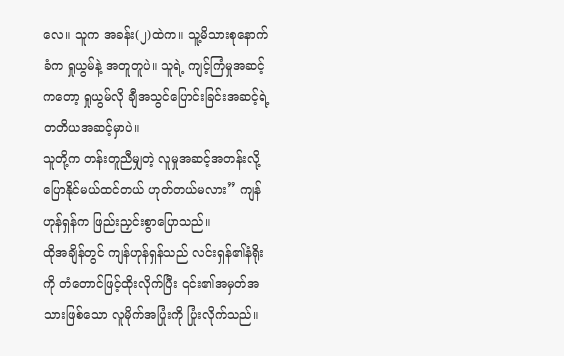လေ။ သူက အခန်း(၂)ထဲက။ သူ့မိသားစုနောက်ခံက ရှုယွမ်နဲ့ အတူတူပဲ။ သူရဲ့ ကျင့်ကြံမှုအဆင့်
ကတော့ ရှုယွမ်လို ချီအသွင်ပြောင်းခြင်းအဆင့်ရဲ့ တတိယအဆင့်မှာပဲ။
သူတို့က တန်းတူညီမျှတဲ့ လူမှုအဆင့်အတန်းလို့ ပြောနိုင်မယ်ထင်တယ် ဟုတ်တယ်မလား” ကျန်ဟုန်ရှန်က ဖြည်းညှင်းစွာပြောသည်။
ထိုအချိန်တွင် ကျန်ဟုန်ရှန်သည် လင်းရှန်၏နံရိုးကို တံတောင်ဖြင့်ထိုးလိုက်ပြီး ၎င်း၏အမှတ်အသားဖြစ်သော လူမိုက်အပြုံးကို ပြုံးလိုက်သည်။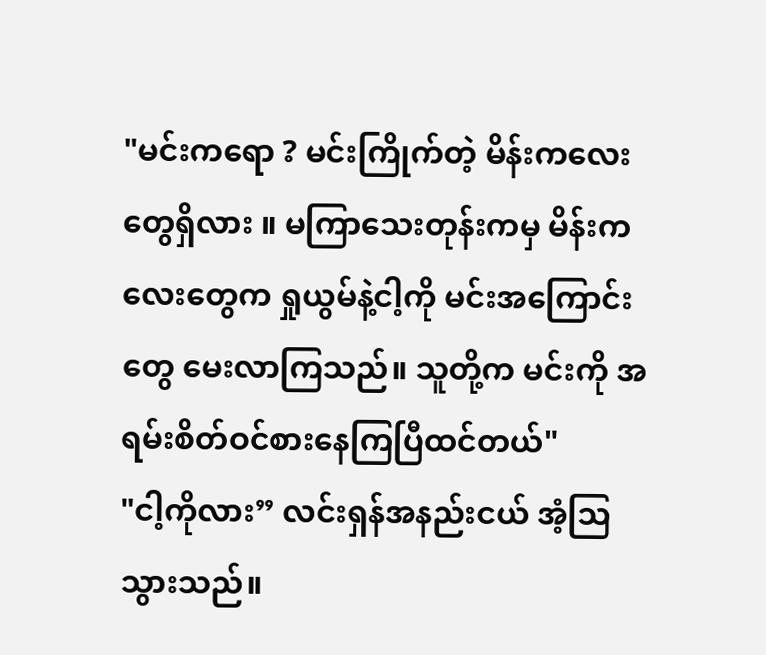"မင်းကရော ? မင်းကြိုက်တဲ့ မိန်းကလေးတွေရှိလား ။ မကြာသေးတုန်းကမှ မိန်းကလေးတွေက ရှုယွမ်နဲ့ငါ့ကို မင်းအကြောင်းတွေ မေးလာကြသည်။ သူတို့က မင်းကို အရမ်းစိတ်ဝင်စားနေကြပြီထင်တယ်"
"ငါ့ကိုလား” လင်းရှန်အနည်းငယ် အံ့သြသွားသည်။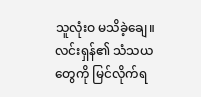သူလုံးဝ မသိခဲ့ချေ။
လင်းရှန်၏ သံသယတွေကို မြင်လိုက်ရ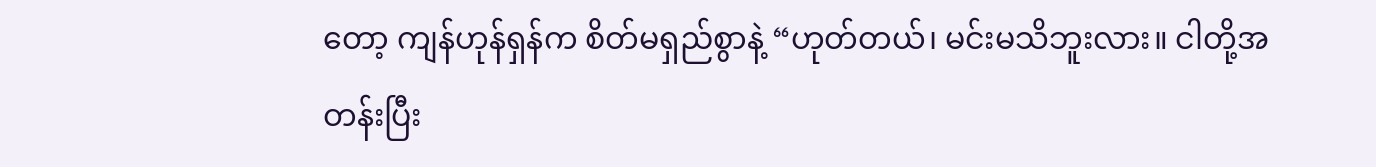တော့ ကျန်ဟုန်ရှန်က စိတ်မရှည်စွာနဲ့ “ဟုတ်တယ်၊ မင်းမသိဘူးလား။ ငါတို့အတန်းပြီး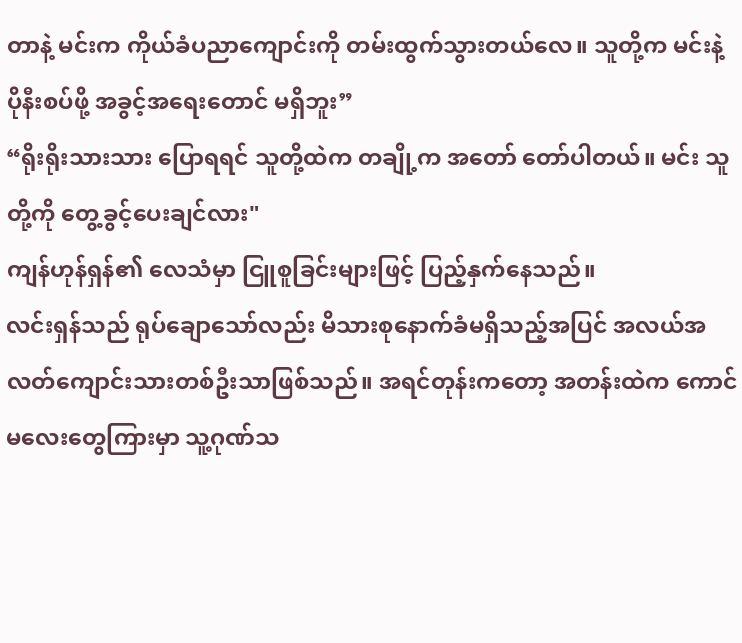တာနဲ့ မင်းက ကိုယ်ခံပညာကျောင်းကို တမ်းထွက်သွားတယ်လေ။ သူတို့က မင်းနဲ့ ပိုနီးစပ်ဖို့ အခွင့်အရေးတောင် မရှိဘူး”
“ရိုးရိုးသားသား ပြောရရင် သူတို့ထဲက တချို့က အတော် တော်ပါတယ်။ မင်း သူတို့ကို တွေ့ခွင့်ပေးချင်လား"
ကျန်ဟုန်ရှန်၏ လေသံမှာ ငြူစူခြင်းများဖြင့် ပြည့်နှက်နေသည်။
လင်းရှန်သည် ရုပ်ချောသော်လည်း မိသားစုနောက်ခံမရှိသည့်အပြင် အလယ်အလတ်ကျောင်းသားတစ်ဦးသာဖြစ်သည်။ အရင်တုန်းကတော့ အတန်းထဲက ကောင်မလေးတွေကြားမှာ သူ့ဂုဏ်သ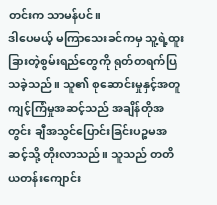တင်းက သာမန်ပင်။
ဒါပေမယ့် မကြာသေးခင်ကမှ သူ့ရဲ့ထူးခြားတဲ့စွမ်းရည်တွေကို ရုတ်တရက်ပြသခဲ့သည်။ သူ၏ စုဆောင်းမှုနှင့်အတူ ကျင့်ကြံမှုအဆင့်သည် အချိန်တိုအတွင်း ချီအသွင်ပြောင်းခြင်းပဉ္စမအဆင့်သို့ တိုးလာသည်။ သူသည် တတိယတန်းကျောင်း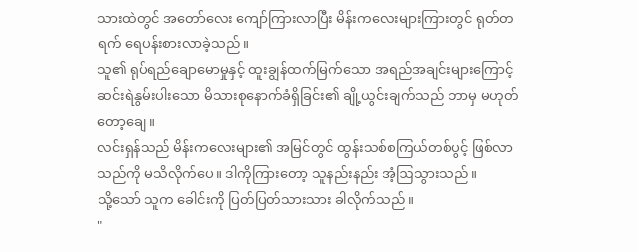သားထဲတွင် အတော်လေး ကျော်ကြားလာပြီး မိန်းကလေးများကြားတွင် ရုတ်တရက် ရေပန်းစားလာခဲ့သည်။
သူ၏ ရုပ်ရည်ချောမောမှုနှင့် ထူးချွန်ထက်မြက်သော အရည်အချင်းများကြောင့်ဆင်းရဲနွမ်းပါးသော မိသားစုနောက်ခံရှိခြင်း၏ ချို့ယွင်းချက်သည် ဘာမှ မဟုတ်တော့ချေ။
လင်းရှန်သည် မိန်းကလေးများ၏ အမြင်တွင် ထွန်းသစ်စကြယ်တစ်ပွင့် ဖြစ်လာသည်ကို မသိလိုက်ပေ။ ဒါကိုကြားတော့ သူနည်းနည်း အံ့ဩသွားသည်။
သို့သော် သူက ခေါင်းကို ပြတ်ပြတ်သားသား ခါလိုက်သည်။
"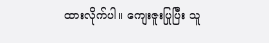ထားလိုက်ပါ။ ကျေးဇူးပြုပြီး သူ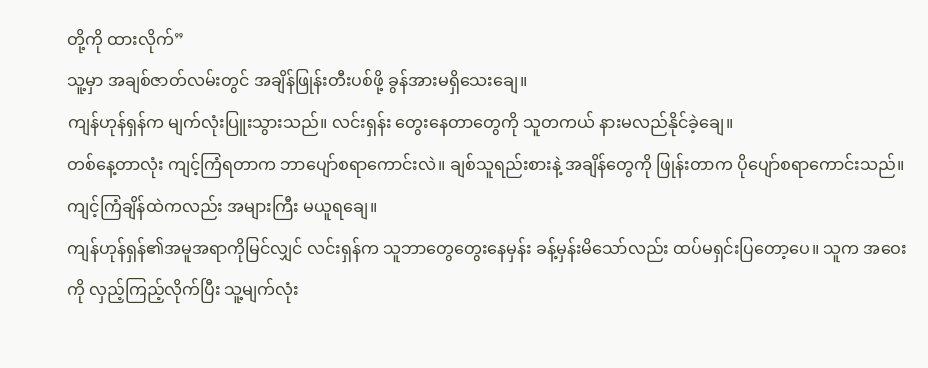တို့ကို ထားလိုက်”
သူ့မှာ အချစ်ဇာတ်လမ်းတွင် အချိန်ဖြုန်းတီးပစ်ဖို့ ခွန်အားမရှိသေးချေ။
ကျန်ဟုန်ရှန်က မျက်လုံးပြူးသွားသည်။ လင်းရှန်း တွေးနေတာတွေကို သူတကယ် နားမလည်နိုင်ခဲ့ချေ။
တစ်နေ့တာလုံး ကျင့်ကြံရတာက ဘာပျော်စရာကောင်းလဲ။ ချစ်သူရည်းစားနဲ့ အချိန်တွေကို ဖြုန်းတာက ပိုပျော်စရာကောင်းသည်။
ကျင့်ကြံချိန်ထဲကလည်း အများကြီး မယူရချေ။
ကျန်ဟုန်ရှန်၏အမူအရာကိုမြင်လျှင် လင်းရှန်က သူဘာတွေတွေးနေမှန်း ခန့်မှန်းမိသော်လည်း ထပ်မရှင်းပြတော့ပေ။ သူက အဝေးကို လှည့်ကြည့်လိုက်ပြီး သူ့မျက်လုံး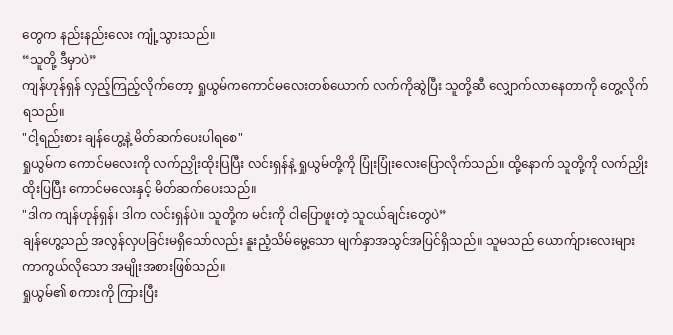တွေက နည်းနည်းလေး ကျုံ့သွားသည်။
“သူတို့ ဒီမှာပဲ”
ကျန်ဟုန်ရှန် လှည့်ကြည့်လိုက်တော့ ရှုယွမ်ကကောင်မလေးတစ်ယောက် လက်ကိုဆွဲပြီး သူတို့ဆီ လျှောက်လာနေတာကို တွေ့လိုက်ရသည်။
"ငါ့ရည်းစား ချန်ဟွေ့နဲ့ မိတ်ဆက်ပေးပါရစေ"
ရှုယွမ်က ကောင်မလေးကို လက်ညှိုးထိုးပြပြီး လင်းရှန်နဲ့ ရှုယွမ်တို့ကို ပြုံးပြုံးလေးပြောလိုက်သည်။ ထို့နောက် သူတို့ကို လက်ညှိုးထိုးပြပြီး ကောင်မလေးနှင့် မိတ်ဆက်ပေးသည်။
"ဒါက ကျန်ဟုန်ရှန်၊ ဒါက လင်းရှန်ပဲ။ သူတို့က မင်းကို ငါပြောဖူးတဲ့ သူငယ်ချင်းတွေပဲ”
ချန်ဟွေ့သည် အလွန်လှပခြင်းမရှိသော်လည်း နူးညံ့သိမ်မွေ့သော မျက်နှာအသွင်အပြင်ရှိသည်။ သူမသည် ယောက်ျားလေးများ ကာကွယ်လိုသော အမျိုးအစားဖြစ်သည်။
ရှုယွမ်၏ စကားကို ကြားပြီး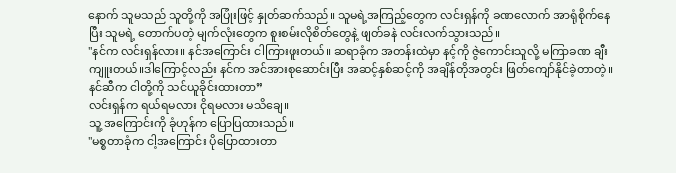နောက် သူမသည် သူတို့ကို အပြုံးဖြင့် နှုတ်ဆက်သည်။ သူမရဲ့အကြည့်တွေက လင်းရှန်ကို ခဏလောက် အာရုံစိုက်နေပြီး သူမရဲ့ တောက်ပတဲ့ မျက်လုံးတွေက စူးစမ်းလိုစိတ်တွေနဲ့ ဖျတ်ခနဲ လင်းလက်သွားသည်။
"နင်က လင်းရှန်လား။ နင်အကြောင်း ငါကြားဖူးတယ်။ ဆရာခုံက အတန်းထဲမှာ နင့်ကို ဇွဲကောင်းသူလို့ မကြာခဏ ချီးကျူးတယ်။ဒါကြောင့်လည်း နင်က အင်အားစုဆောင်းပြီး အဆင့်နှစ်ဆင့်ကို အချိန်တိုအတွင်း ဖြတ်ကျော်နိုင်ခဲ့တာတဲ့။ နင်ဆီက ငါတို့ကို သင်ယူခိုင်းထားတာ”
လင်းရှန်က ရယ်ရမလား ငိုရမလား မသိချေ။
သူ့ အကြောင်းကို ခုံဟုန်က ပြောပြထားသည်။
"မစ္စတာခုံက ငါ့အကြောင်း ပိုပြောထားတာ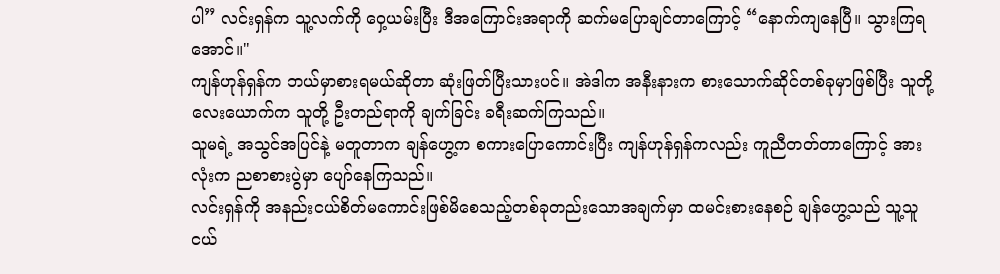ပါ” လင်းရှန်က သူ့လက်ကို ဝှေ့ယမ်းပြီး ဒီအကြောင်းအရာကို ဆက်မပြောချင်တာကြောင့် “နောက်ကျနေပြီ။ သွားကြရအောင်။"
ကျန်ဟုန်ရှန်က ဘယ်မှာစားရမယ်ဆိုတာ ဆုံးဖြတ်ပြီးသားပင်။ အဲဒါက အနီးနားက စားသောက်ဆိုင်တစ်ခုမှာဖြစ်ပြီး သူတို့လေးယောက်က သူတို့ ဦးတည်ရာကို ချက်ခြင်း ခရီးဆက်ကြသည်။
သူမရဲ့ အသွင်အပြင်နဲ့ မတူတာက ချန်ဟွေ့က စကားပြောကောင်းပြီး ကျန်ဟုန်ရှန်ကလည်း ကူညီတတ်တာကြောင့် အားလုံးက ညစာစားပွဲမှာ ပျော်နေကြသည်။
လင်းရှန်ကို အနည်းငယ်စိတ်မကောင်းဖြစ်မိစေသည့်တစ်ခုတည်းသောအချက်မှာ ထမင်းစားနေစဉ် ချန်ဟွေ့သည် သူ့သူငယ်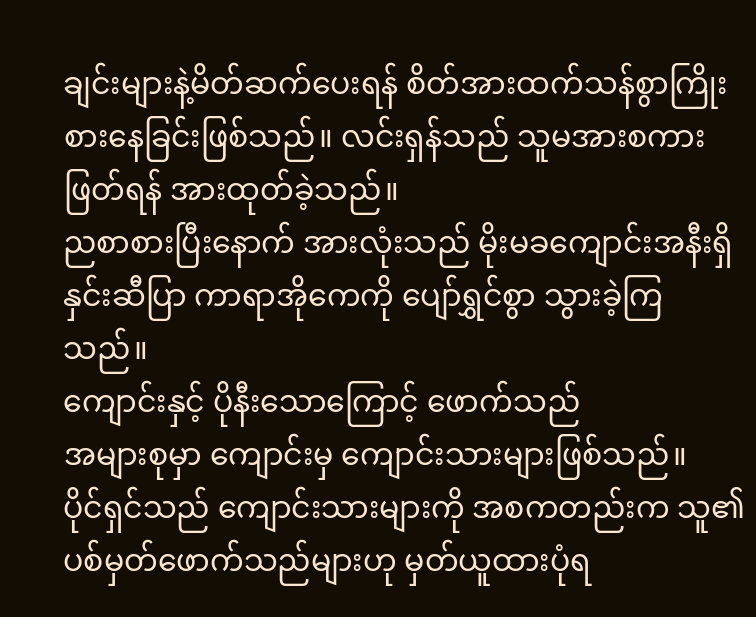ချင်းများနဲ့မိတ်ဆက်ပေးရန် စိတ်အားထက်သန်စွာကြိုးစားနေခြင်းဖြစ်သည်။ လင်းရှန်သည် သူမအားစကားဖြတ်ရန် အားထုတ်ခဲ့သည်။
ညစာစားပြီးနောက် အားလုံးသည် မိုးမခကျောင်းအနီးရှိ နှင်းဆီပြာ ကာရာအိုကေကို ပျော်ရွှင်စွာ သွားခဲ့ကြသည်။
ကျောင်းနှင့် ပိုနီးသောကြောင့် ဖောက်သည်
အများစုမှာ ကျောင်းမှ ကျောင်းသားများဖြစ်သည်။
ပိုင်ရှင်သည် ကျောင်းသားများကို အစကတည်းက သူ၏ပစ်မှတ်ဖောက်သည်များဟု မှတ်ယူထားပုံရ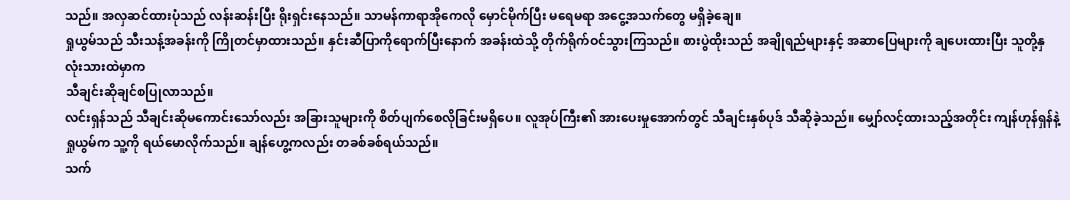သည်။ အလှဆင်ထားပုံသည် လန်းဆန်းပြီး ရိုးရှင်းနေသည်။ သာမန်ကာရာအိုကေလို မှောင်မိုက်ပြီး မရေမရာ အငွေ့အသက်တွေ မရှိခဲ့ချေ။
ရှုယွမ်သည် သီးသန့်အခန်းကို ကြိုတင်မှာထားသည်။ နှင်းဆီပြာကိုရောက်ပြီးနောက် အခန်းထဲသို့ တိုက်ရိုက်ဝင်သွားကြသည်။ စားပွဲထိုးသည် အချိုရည်များနှင့် အဆာပြေများကို ချပေးထားပြီး သူတို့နှလုံးသားထဲမှာက
သီချင်းဆိုချင်စပြုလာသည်။
လင်းရှန်သည် သီချင်းဆိုမကောင်းသော်လည်း အခြားသူများကို စိတ်ပျက်စေလိုခြင်းမရှိပေ။ လူအုပ်ကြီး၏ အားပေးမှုအောက်တွင် သီချင်းနှစ်ပုဒ် သီဆိုခဲ့သည်။ မျှော်လင့်ထားသည့်အတိုင်း ကျန်ဟုန်ရှန်နဲ့ ရှုယွမ်က သူ့ကို ရယ်မောလိုက်သည်။ ချန်ဟွေ့ကလည်း တခစ်ခစ်ရယ်သည်။
သက်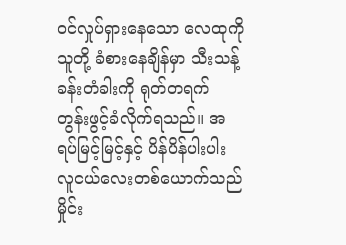ဝင်လှုပ်ရှားနေသော လေထုကို သူတို့ ခံစားနေချိန်မှာ သီးသန့်ခန်းတံခါးကို ရုတ်တရက် တွန်းဖွင့်ခံလိုက်ရသည်။ အရပ်မြင့်မြင့်နှင့် ပိန်ပိန်ပါးပါး လူငယ်လေးတစ်ယောက်သည် မှိုင်း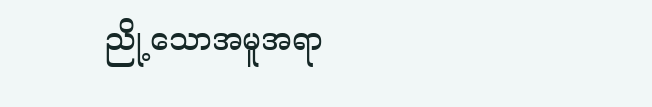ညို့သောအမူအရာ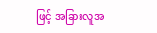ဖြင့် အခြားလူအ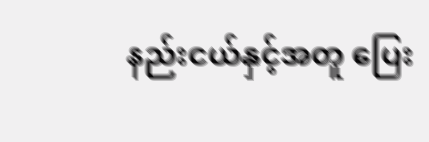နည်းငယ်နှင့်အတူ ပြေး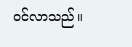ဝင်လာသည်။